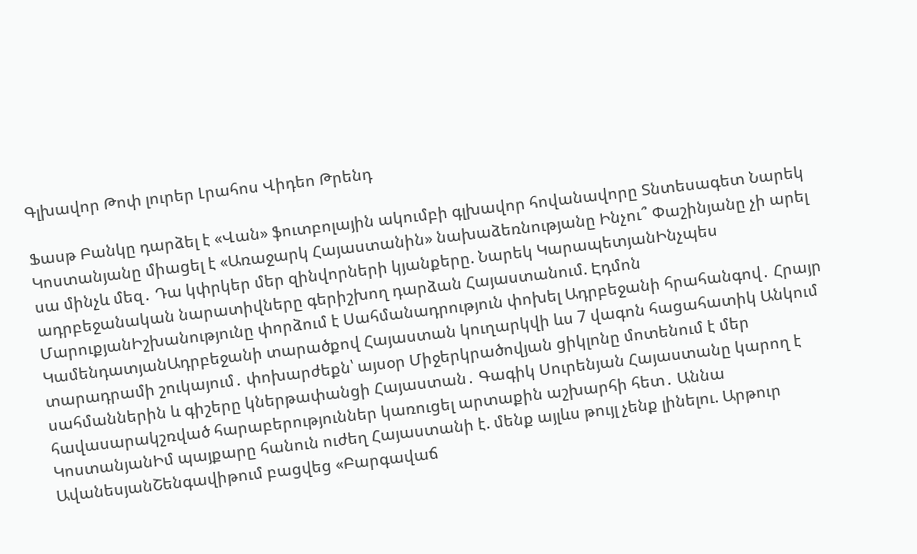Գլխավոր Թոփ լուրեր Լրահոս Վիդեո Թրենդ

Ֆասթ Բանկը դարձել է «Վան» ֆուտբոլային ակումբի գլխավոր հովանավորը Տնտեսագետ Նարեկ Կոստանյանը միացել է «Առաջարկ Հայաստանին» նախաձեռնությանը Ինչու՞ Փաշինյանը չի արել սա մինչև մեզ․ Դա կփրկեր մեր զինվորների կյանքերը. Նարեկ ԿարապետյանԻնչպես ադրբեջանական նարատիվները գերիշխող դարձան Հայաստանում. Էդմոն ՄարուքյանԻշխանությունը փորձում է Սահմանադրություն փոխել Ադրբեջանի հրահանգով․ Հրայր ԿամենդատյանԱդրբեջանի տարածքով Հայաստան կուղարկվի ևս 7 վագոն հացահատիկ Անկում տարադրամի շուկայում․ փոխարժեքն՝ այսօր Միջերկրածովյան ցիկլոնը մոտենում է մեր սահմաններին և գիշերը կներթափանցի Հայաստան․ Գագիկ Սուրենյան Հայաստանը կարող է հավասարակշռված հարաբերություններ կառուցել արտաքին աշխարհի հետ․ Աննա ԿոստանյանԻմ պայքարը հանուն ուժեղ Հայաստանի է. մենք այլևս թույլ չենք լինելու. Արթուր ԱվանեսյանՇենգավիթում բացվեց «Բարգավաճ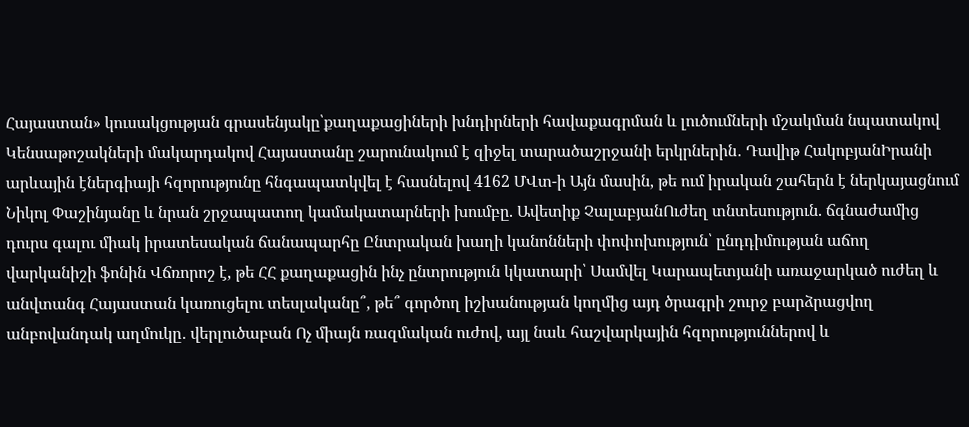Հայաստան» կուսակցության գրասենյակը՝քաղաքացիների խնդիրների հավաքագրման և լուծումների մշակման նպատակով Կենսաթոշակների մակարդակով Հայաստանը շարունակում է զիջել տարածաշրջանի երկրներին․ Դավիթ ՀակոբյանԻրանի արևային էներգիայի հզորությունը հնգապատկվել է հասնելով 4162 ՄՎտ-ի Այն մասին, թե ում իրական շահերն է ներկայացնում Նիկոլ Փաշինյանը և նրան շրջապատող կամակատարների խումբը. Ավետիք ՉալաբյանՈւժեղ տնտեսություն. ճգնաժամից դուրս գալու միակ իրատեսական ճանապարհը Ընտրական խաղի կանոնների փոփոխություն՝ ընդդիմության աճող վարկանիշի ֆոնին Վճռորոշ է, թե ՀՀ քաղաքացին ինչ ընտրություն կկատարի՝ Սամվել Կարապետյանի առաջարկած ուժեղ և անվտանգ Հայաստան կառուցելու տեսլականը՞, թե՞ գործող իշխանության կողմից այդ ծրագրի շուրջ բարձրացվող անբովանդակ աղմուկը․ վերլուծաբան Ոչ միայն ռազմական ուժով, այլ նաև հաշվարկային հզորություններով և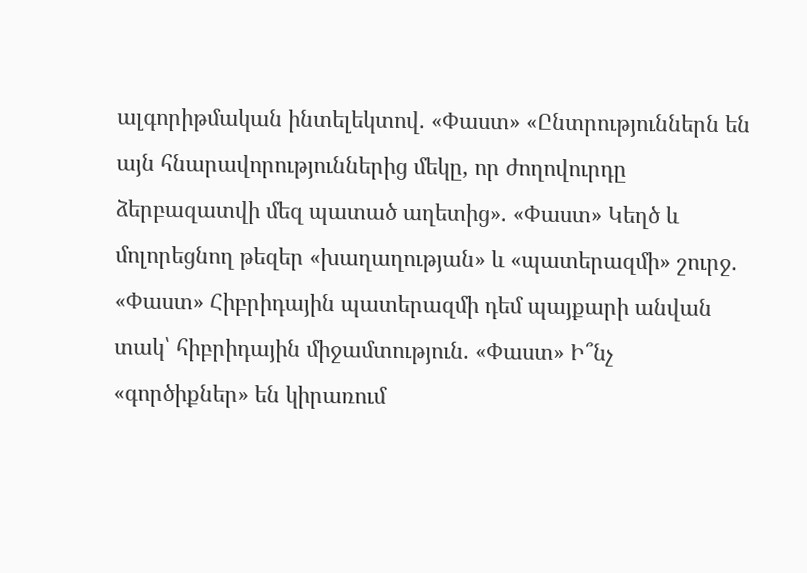ալգորիթմական ինտելեկտով. «Փաստ» «Ընտրություններն են այն հնարավորություններից մեկը, որ ժողովուրդը ձերբազատվի մեզ պատած աղետից». «Փաստ» Կեղծ և մոլորեցնող թեզեր «խաղաղության» և «պատերազմի» շուրջ. «Փաստ» Հիբրիդային պատերազմի դեմ պայքարի անվան տակ՝ հիբրիդային միջամտություն. «Փաստ» Ի՞նչ «գործիքներ» են կիրառում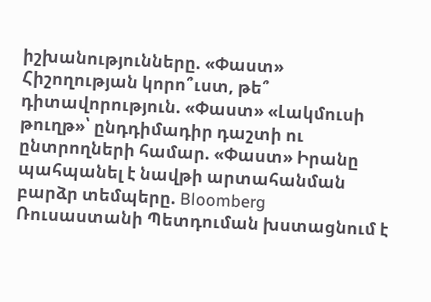իշխանությունները. «Փաստ» Հիշողության կորո՞ւստ, թե՞ դիտավորություն. «Փաստ» «Լակմուսի թուղթ»՝ ընդդիմադիր դաշտի ու ընտրողների համար. «Փաստ» Իրանը պահպանել է նավթի արտահանման բարձր տեմպերը. Bloomberg Ռուսաստանի Պետդուման խստացնում է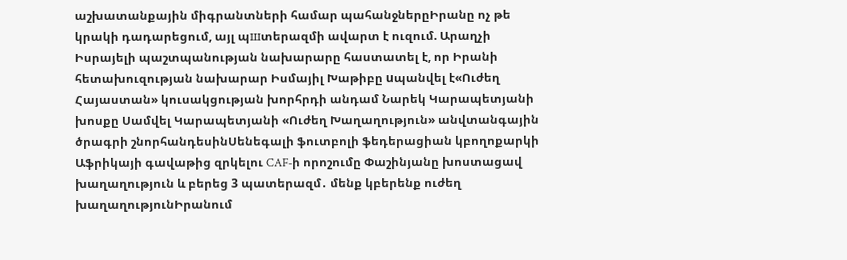աշխատանքային միգրանտների համար պահանջներըԻրանը ոչ թե կրակի դադարեցում, այլ պшտերազմի ավարտ է ուզում. Արաղչի Իսրայելի պաշտպանության նախարարը հաստատել է, որ Իրանի հետախուզության նախարար Իսմայիլ Խաթիբը uպանվել է«Ուժեղ Հայաստան» կուսակցության խորհրդի անդամ Նարեկ Կարապետյանի խոսքը Սամվել Կարապետյանի «Ուժեղ Խաղաղություն» անվտանգային ծրագրի շնորհանդեսինՍենեգալի ֆուտբոլի ֆեդերացիան կբողոքարկի Աֆրիկայի գավաթից զրկելու CAF-ի որոշումը Փաշինյանը խոստացավ խաղաղություն և բերեց 3 պատերազմ․ մենք կբերենք ուժեղ խաղաղությունԻրանում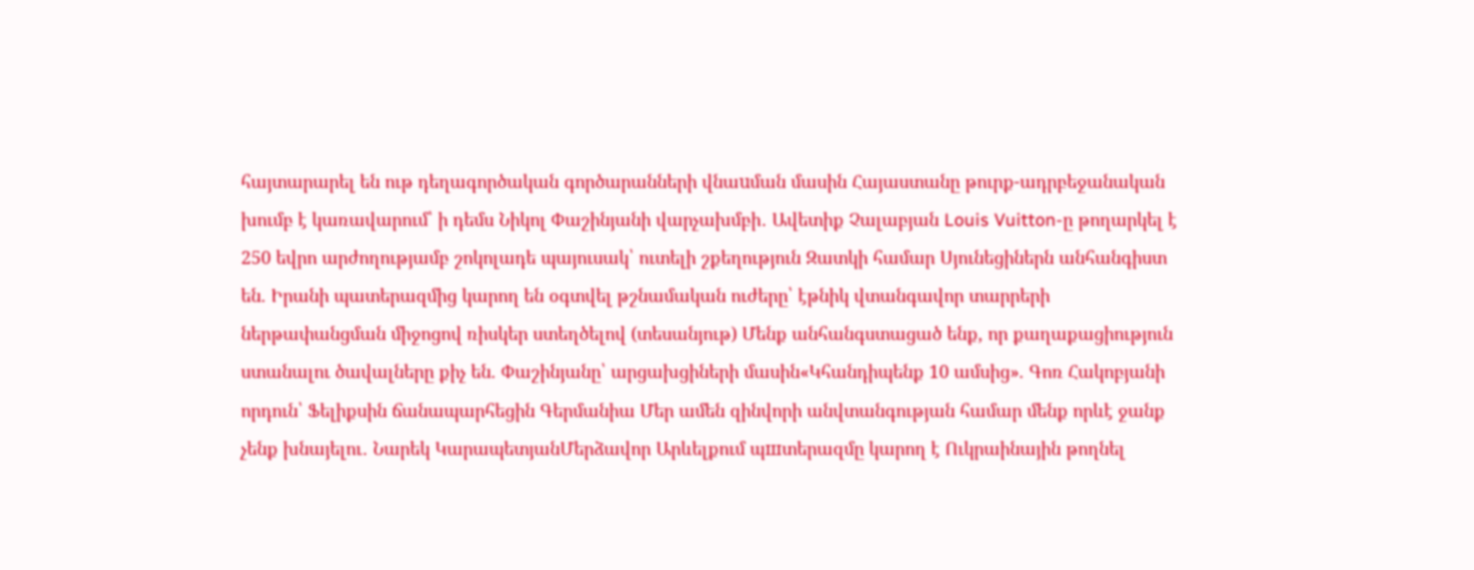հայտարարել են ութ դեղագործական գործարանների վնաuման մասին Հայաստանը թուրք-ադրբեջանական խումբ է կառավարում՝ ի դեմս Նիկոլ Փաշինյանի վարչախմբի․ Ավետիք Չալաբյան Louis Vuitton-ը թողարկել է 250 եվրո արժողությամբ շոկոլադե պայուսակ՝ ուտելի շքեղություն Զատկի համար Սյունեցիներն անհանգիստ են. Իրանի պատերազմից կարող են օգտվել թշնամական ուժերը՝ էթնիկ վտանգավոր տարրերի ներթափանցման միջոցով ռիսկեր ստեղծելով (տեսանյութ) Մենք անհանգստացած ենք, որ քաղաքացիություն ստանալու ծավալները քիչ են. Փաշինյանը՝ արցախցիների մասին«Կհանդիպենք 10 ամսից». Գոռ Հակոբյանի որդուն՝ Ֆելիքսին ճանապարհեցին Գերմանիա Մեր ամեն զինվորի անվտանգության համար մենք որևէ ջանք չենք խնայելու․ Նարեկ ԿարապետյանՄերձավոր Արևելքում պшտերազմը կարող է Ուկրաինային թողնել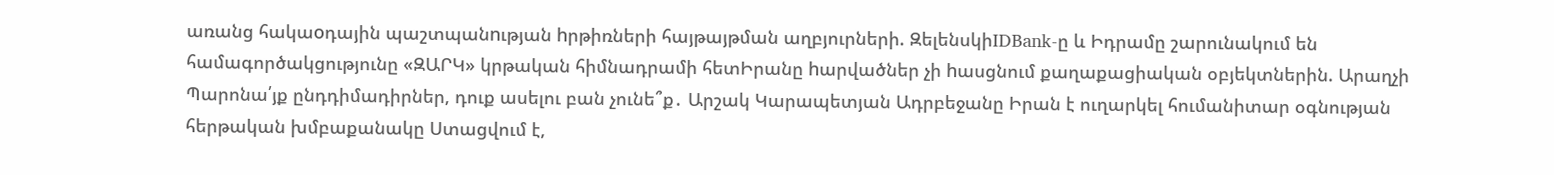առանց հակաoդային պաշտպանnւթյան hրթիռների հայթայթման աղբյուրների. ԶելենսկիIDBank-ը և Իդրամը շարունակում են համագործակցությունը «ԶԱՐԿ» կրթական հիմնադրամի հետԻրանը hարվածներ չի hասցնում քաղաքացիական օբյեկտներին. Արաղչի Պարոնա՛յք ընդդիմադիրներ, դուք ասելու բան չունե՞ք․ Արշակ Կարապետյան Ադրբեջանը Իրան է ուղարկել հումանիտար օգնության հերթական խմբաքանակը Ստացվում է,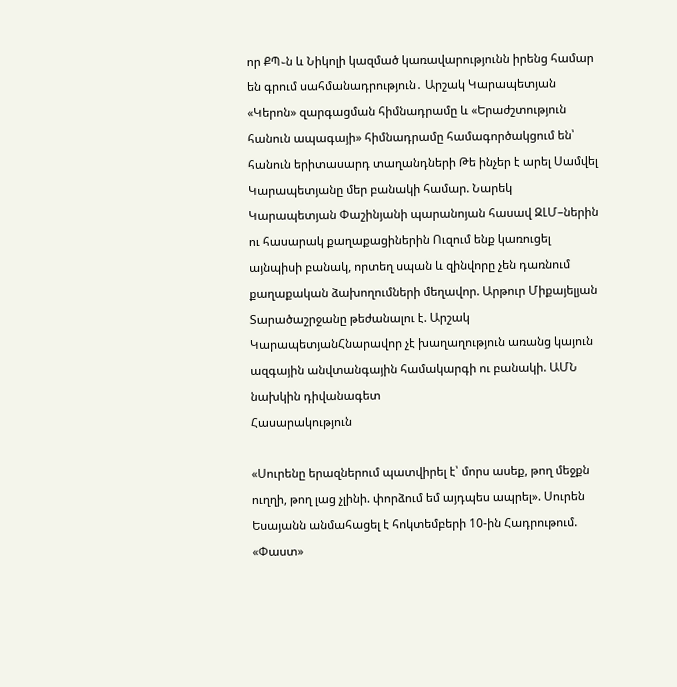որ ՔՊ֊ն և Նիկոլի կազմած կառավարությունն իրենց համար են գրում սահմանադրություն․ Արշակ Կարապետյան «Կերոն» զարգացման հիմնադրամը և «Երաժշտություն հանուն ապագայի» հիմնադրամը համագործակցում են՝ հանուն երիտասարդ տաղանդների Թե ինչեր է արել Սամվել Կարապետյանը մեր բանակի համար. Նարեկ Կարապետյան Փաշինյանի պարանոյան հասավ ԶԼՄ–ներին ու հասարակ քաղաքացիներին Ուզում ենք կառուցել այնպիսի բանակ, որտեղ սպան և զինվորը չեն դառնում քաղաքական ձախողումների մեղավոր. Արթուր Միքայելյան Տարածաշրջանը թեժանալու է. Արշակ ԿարապետյանՀնարավոր չէ խաղաղություն առանց կայուն ազգային անվտանգային համակարգի ու բանակի. ԱՄՆ նախկին դիվանագետ
Հասարակություն

«Սուրենը երազներում պատվիրել է՝ մորս ասեք, թող մեջքն ուղղի, թող լաց չլինի. փորձում եմ այդպես ապրել». Սուրեն Եսայանն անմահացել է հոկտեմբերի 10-ին Հադրութում. «Փաստ»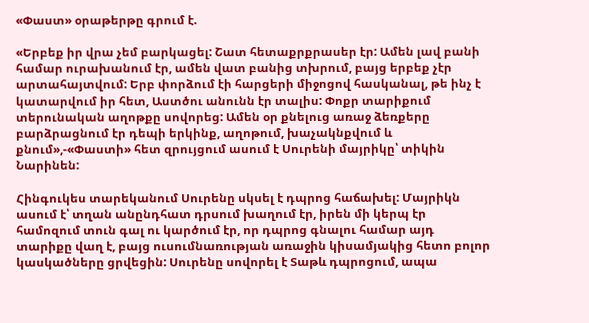«Փաստ» օրաթերթը գրում է.

«Երբեք իր վրա չեմ բարկացել: Շատ հետաքրքրասեր էր: Ամեն լավ բանի համար ուրախանում էր, ամեն վատ բանից տխրում, բայց երբեք չէր արտահայտվում: Երբ փորձում էի հարցերի միջոցով հասկանալ, թե ինչ է կատարվում իր հետ, Աստծու անունն էր տալիս: Փոքր տարիքում տերունական աղոթքը սովորեց: Ամեն օր քնելուց առաջ ձեռքերը բարձրացնում էր դեպի երկինք, աղոթում, խաչակնքվում և քնում»,-«Փաստի» հետ զրույցում ասում է Սուրենի մայրիկը՝ տիկին Նարինեն:

Հինգուկես տարեկանում Սուրենը սկսել է դպրոց հաճախել: Մայրիկն ասում է՝ տղան անընդհատ դրսում խաղում էր, իրեն մի կերպ էր համոզում տուն գալ ու կարծում էր, որ դպրոց գնալու համար այդ տարիքը վաղ է, բայց ուսումնառության առաջին կիսամյակից հետո բոլոր կասկածները ցրվեցին: Սուրենը սովորել է Տաթև դպրոցում, ապա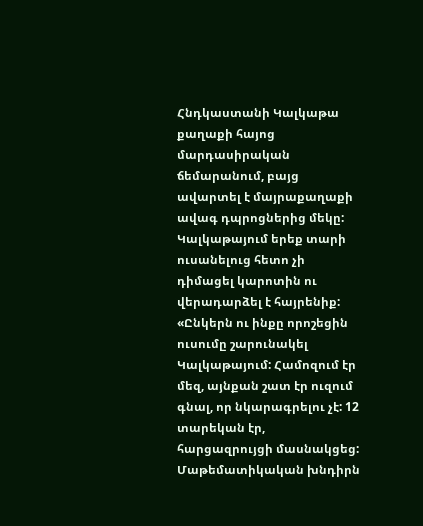Հնդկաստանի Կալկաթա քաղաքի հայոց մարդասիրական ճեմարանում, բայց ավարտել է մայրաքաղաքի ավագ դպրոցներից մեկը: Կալկաթայում երեք տարի ուսանելուց հետո չի դիմացել կարոտին ու վերադարձել է հայրենիք: «Ընկերն ու ինքը որոշեցին ուսումը շարունակել Կալկաթայում: Համոզում էր մեզ, այնքան շատ էր ուզում գնալ, որ նկարագրելու չէ: 12 տարեկան էր, հարցազրույցի մասնակցեց: Մաթեմատիկական խնդիրն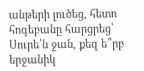անթերի լուծեց, հետո հոգեբանը հարցրեց՝ Սուրե՛ն ջան, քեզ ե՞րբ երջանիկ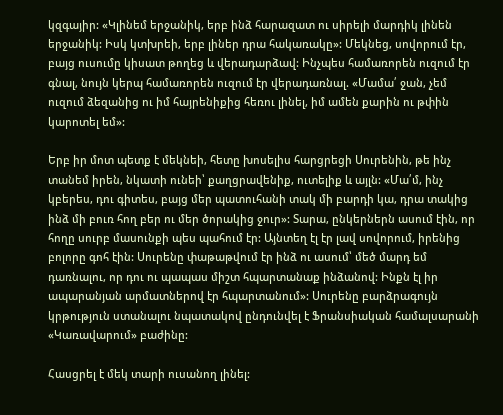կզգայիր: «Կլինեմ երջանիկ, երբ ինձ հարազատ ու սիրելի մարդիկ լինեն երջանիկ: Իսկ կտխրեի, երբ լիներ դրա հակառակը»: Մեկնեց, սովորում էր, բայց ուսումը կիսատ թողեց և վերադարձավ: Ինչպես համառորեն ուզում էր գնալ, նույն կերպ համառորեն ուզում էր վերադառնալ. «Մամա՛ ջան, չեմ ուզում ձեզանից ու իմ հայրենիքից հեռու լինել, իմ ամեն քարին ու թփին կարոտել եմ»:

Երբ իր մոտ պետք է մեկնեի, հետը խոսելիս հարցրեցի Սուրենին, թե ինչ տանեմ իրեն, նկատի ունեի՝ քաղցրավենիք, ուտելիք և այլն: «Մա՛մ, ինչ կբերես, դու գիտես, բայց մեր պատուհանի տակ մի բարդի կա, դրա տակից ինձ մի բուռ հող բեր ու մեր ծորակից ջուր»: Տարա, ընկերներն ասում էին, որ հողը սուրբ մասունքի պես պահում էր: Այնտեղ էլ էր լավ սովորում, իրենից բոլորը գոհ էին: Սուրենը փաթաթվում էր ինձ ու ասում՝ մեծ մարդ եմ դառնալու, որ դու ու պապաս միշտ հպարտանաք ինձանով: Ինքն էլ իր ապարանյան արմատներով էր հպարտանում»: Սուրենը բարձրագույն կրթություն ստանալու նպատակով ընդունվել է Ֆրանսիական համալսարանի «Կառավարում» բաժինը:

Հասցրել է մեկ տարի ուսանող լինել: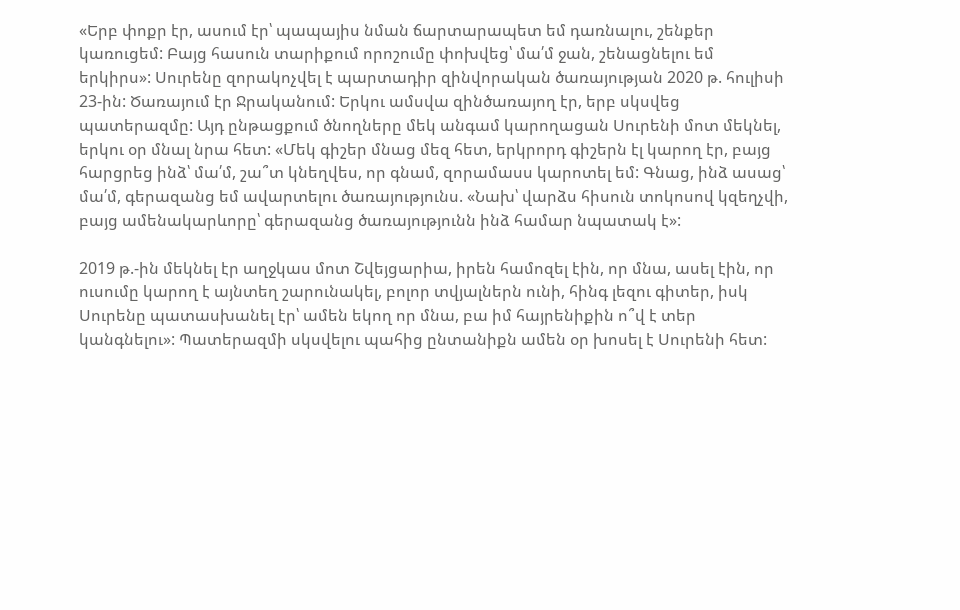«Երբ փոքր էր, ասում էր՝ պապայիս նման ճարտարապետ եմ դառնալու, շենքեր կառուցեմ: Բայց հասուն տարիքում որոշումը փոխվեց՝ մա՛մ ջան, շենացնելու եմ երկիրս»: Սուրենը զորակոչվել է պարտադիր զինվորական ծառայության 2020 թ. հուլիսի 23-ին: Ծառայում էր Ջրականում: Երկու ամսվա զինծառայող էր, երբ սկսվեց պատերազմը: Այդ ընթացքում ծնողները մեկ անգամ կարողացան Սուրենի մոտ մեկնել, երկու օր մնալ նրա հետ: «Մեկ գիշեր մնաց մեզ հետ, երկրորդ գիշերն էլ կարող էր, բայց հարցրեց ինձ՝ մա՛մ, շա՞տ կնեղվես, որ գնամ, զորամասս կարոտել եմ: Գնաց, ինձ ասաց՝ մա՛մ, գերազանց եմ ավարտելու ծառայությունս. «Նախ՝ վարձս հիսուն տոկոսով կզեղչվի, բայց ամենակարևորը՝ գերազանց ծառայությունն ինձ համար նպատակ է»:

2019 թ.-ին մեկնել էր աղջկաս մոտ Շվեյցարիա, իրեն համոզել էին, որ մնա, ասել էին, որ ուսումը կարող է այնտեղ շարունակել, բոլոր տվյալներն ունի, հինգ լեզու գիտեր, իսկ Սուրենը պատասխանել էր՝ ամեն եկող որ մնա, բա իմ հայրենիքին ո՞վ է տեր կանգնելու»: Պատերազմի սկսվելու պահից ընտանիքն ամեն օր խոսել է Սուրենի հետ: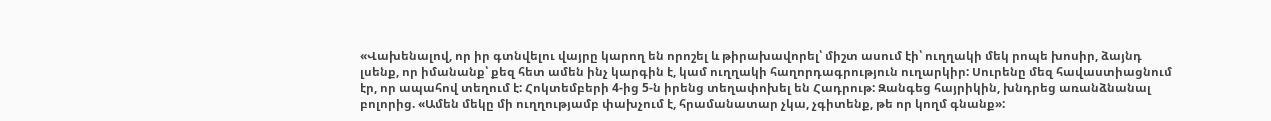«Վախենալով, որ իր գտնվելու վայրը կարող են որոշել և թիրախավորել՝ միշտ ասում էի՝ ուղղակի մեկ րոպե խոսիր, ձայնդ լսենք, որ իմանանք՝ քեզ հետ ամեն ինչ կարգին է, կամ ուղղակի հաղորդագրություն ուղարկիր: Սուրենը մեզ հավաստիացնում էր, որ ապահով տեղում է: Հոկտեմբերի 4-ից 5-ն իրենց տեղափոխել են Հադրութ: Զանգեց հայրիկին, խնդրեց առանձնանալ բոլորից. «Ամեն մեկը մի ուղղությամբ փախչում է, հրամանատար չկա, չգիտենք, թե որ կողմ գնանք»: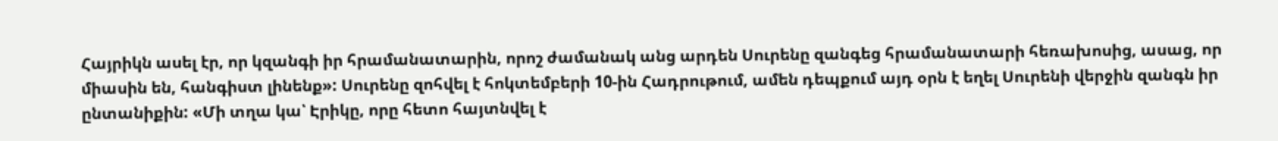Հայրիկն ասել էր, որ կզանգի իր հրամանատարին, որոշ ժամանակ անց արդեն Սուրենը զանգեց հրամանատարի հեռախոսից, ասաց, որ միասին են, հանգիստ լինենք»: Սուրենը զոհվել է հոկտեմբերի 10-ին Հադրութում, ամեն դեպքում այդ օրն է եղել Սուրենի վերջին զանգն իր ընտանիքին: «Մի տղա կա՝ Էրիկը, որը հետո հայտնվել է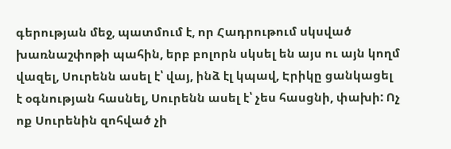գերության մեջ, պատմում է, որ Հադրութում սկսված խառնաշփոթի պահին, երբ բոլորն սկսել են այս ու այն կողմ վազել, Սուրենն ասել է՝ վայ, ինձ էլ կպավ, Էրիկը ցանկացել է օգնության հասնել, Սուրենն ասել է՝ չես հասցնի, փախի: Ոչ ոք Սուրենին զոհված չի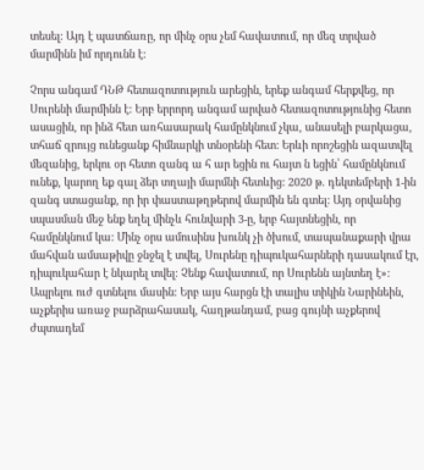տեսել: Այդ է պատճառը, որ մինչ օրս չեմ հավատում, որ մեզ տրված մարմինն իմ որդունն է:

Չորս անգամ ԴՆԹ հետազոտություն արեցին, երեք անգամ հերքվեց, որ Սուրենի մարմինն է: Երբ երրորդ անգամ արված հետազոտությունից հետո ասացին, որ ինձ հետ առհասարակ համընկնում չկա, անասելի բարկացա, տհաճ զրույց ունեցանք հիմնարկի տնօրենի հետ: Երևի որոշեցին ազատվել մեզանից, երկու օր հետո զանգ ա հ ար եցին ու հայտ ն եցին՝ համընկնում ունեք, կարող եք գալ ձեր տղայի մարմնի հետևից: 2020 թ. դեկտեմբերի 1-ին զանգ ստացանք, որ իր փաստաթղթերով մարմին են գտել: Այդ օրվանից սպասման մեջ ենք եղել մինչև հունվարի 3-ը, երբ հայտնեցին, որ համընկնում կա: Մինչ օրս ամուսինս խունկ չի ծխում, տապանաքարի վրա մահվան ամսաթիվը ջնջել է տվել, Սուրենը դիպուկահարների դասակում էր, դիպուկահար է նկարել տվել: Չենք հավատում, որ Սուրենն այնտեղ է»: Ապրելու ուժ գտնելու մասին: Երբ այս հարցն էի տալիս տիկին Նարինեին, աչքերիս առաջ բարձրահասակ, հաղթանդամ, բաց գույնի աչքերով ժպտադեմ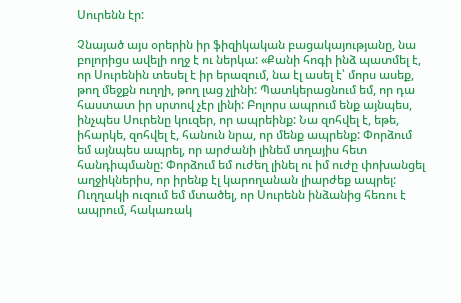Սուրենն էր:

Չնայած այս օրերին իր ֆիզիկական բացակայությանը, նա բոլորիցս ավելի ողջ է ու ներկա: «Քանի հոգի ինձ պատմել է, որ Սուրենին տեսել է իր երազում, նա էլ ասել է՝ մորս ասեք, թող մեջքն ուղղի, թող լաց չլինի: Պատկերացնում եմ, որ դա հաստատ իր սրտով չէր լինի: Բոլորս ապրում ենք այնպես, ինչպես Սուրենը կուզեր, որ ապրեինք: Նա զոհվել է, եթե, իհարկե, զոհվել է, հանուն նրա, որ մենք ապրենք: Փորձում եմ այնպես ապրել, որ արժանի լինեմ տղայիս հետ հանդիպմանը: Փորձում եմ ուժեղ լինել ու իմ ուժը փոխանցել աղջիկներիս, որ իրենք էլ կարողանան լիարժեք ապրել: Ուղղակի ուզում եմ մտածել, որ Սուրենն ինձանից հեռու է ապրում, հակառակ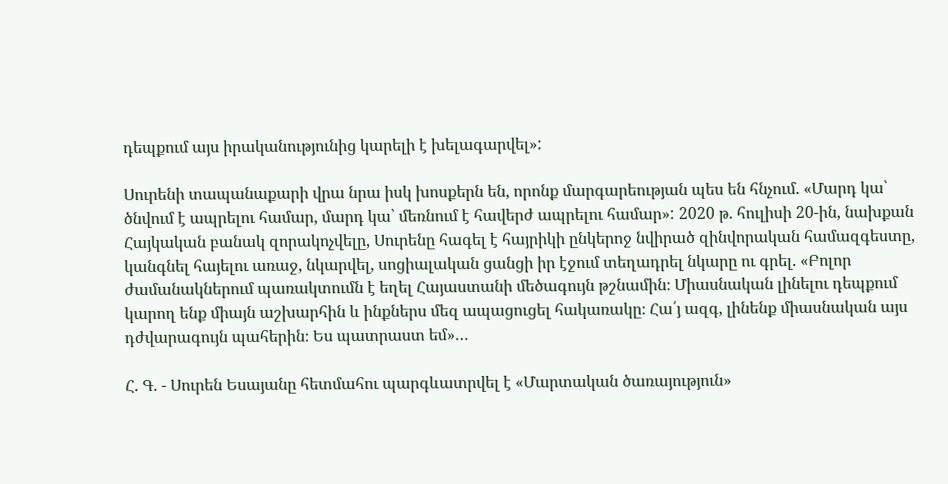դեպքում այս իրականությունից կարելի է խելագարվել»:

Սուրենի տապանաքարի վրա նրա իսկ խոսքերն են, որոնք մարգարեության պես են հնչում. «Մարդ կա՝ ծնվում է ապրելու համար, մարդ կա՝ մեռնում է հավերժ ապրելու համար»: 2020 թ. հուլիսի 20-ին, նախքան Հայկական բանակ զորակոչվելը, Սուրենը հագել է հայրիկի ընկերոջ նվիրած զինվորական համազգեստը, կանգնել հայելու առաջ, նկարվել, սոցիալական ցանցի իր էջում տեղադրել նկարը ու գրել. «Բոլոր ժամանակներում պառակտումն է եղել Հայաստանի մեծագույն թշնամին։ Միասնական լինելու դեպքում կարող ենք միայն աշխարհին և ինքներս մեզ ապացուցել հակառակը։ Հա՛յ ազգ, լինենք միասնական այս դժվարագույն պահերին։ Ես պատրաստ եմ»…

Հ. Գ. - Սուրեն Եսայանը հետմահու պարգևատրվել է «Մարտական ծառայություն»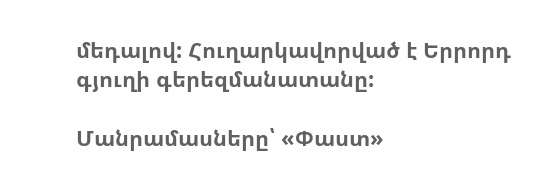մեդալով: Հուղարկավորված է Երրորդ գյուղի գերեզմանատանը:

Մանրամասները՝ «Փաստ»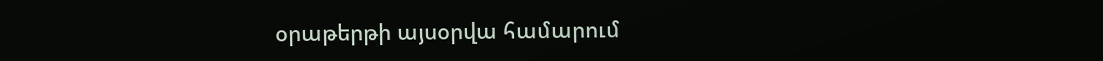օրաթերթի այսօրվա համարում